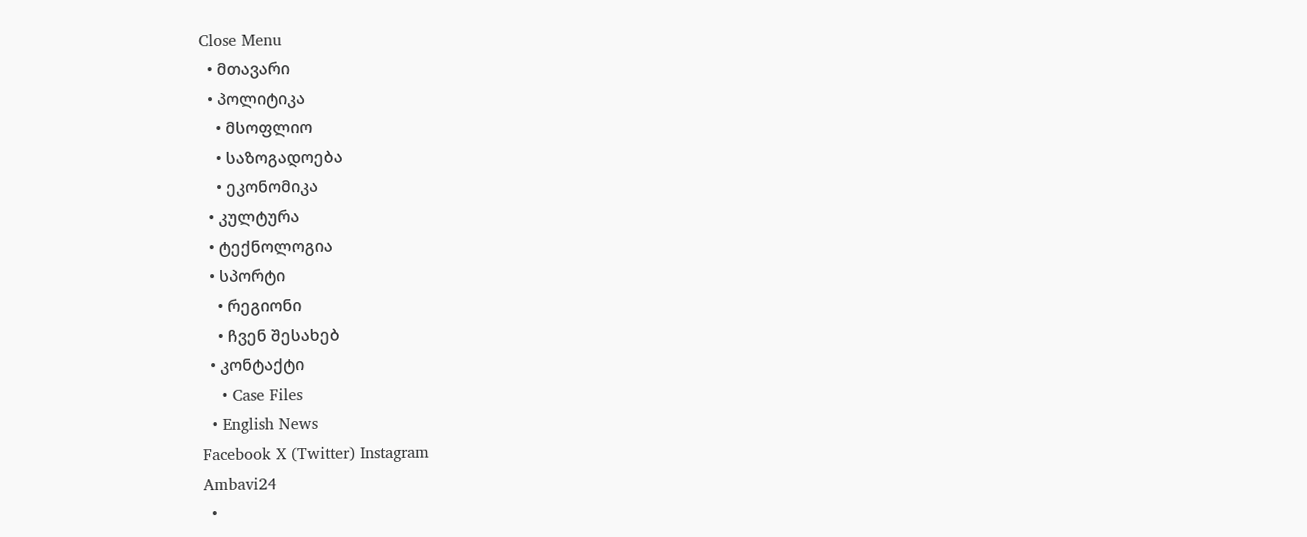Close Menu
  • მთავარი
  • პოლიტიკა
    • მსოფლიო
    • საზოგადოება
    • ეკონომიკა
  • კულტურა
  • ტექნოლოგია
  • სპორტი
    • რეგიონი
    • ჩვენ შესახებ
  • კონტაქტი
    • Case Files
  • English News
Facebook X (Twitter) Instagram
Ambavi24
  •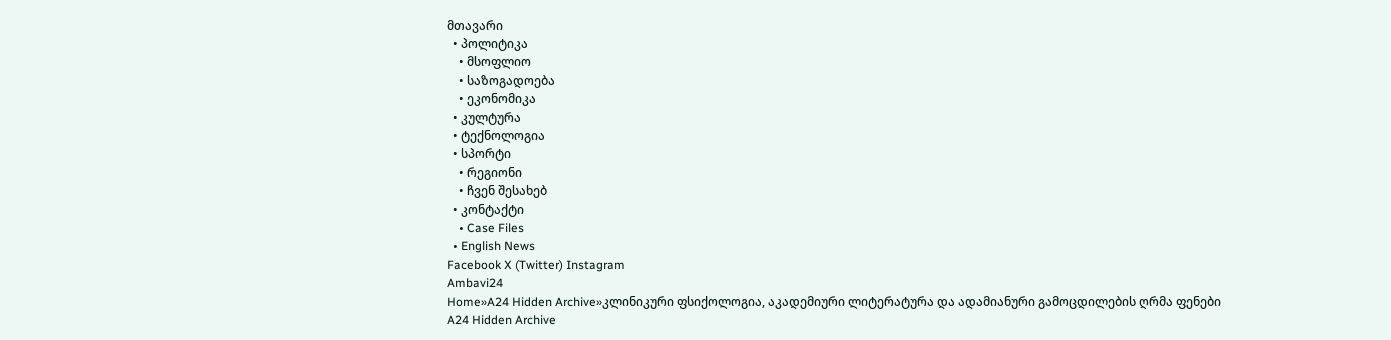მთავარი
  • პოლიტიკა
    • მსოფლიო
    • საზოგადოება
    • ეკონომიკა
  • კულტურა
  • ტექნოლოგია
  • სპორტი
    • რეგიონი
    • ჩვენ შესახებ
  • კონტაქტი
    • Case Files
  • English News
Facebook X (Twitter) Instagram
Ambavi24
Home»A24 Hidden Archive»კლინიკური ფსიქოლოგია, აკადემიური ლიტერატურა და ადამიანური გამოცდილების ღრმა ფენები
A24 Hidden Archive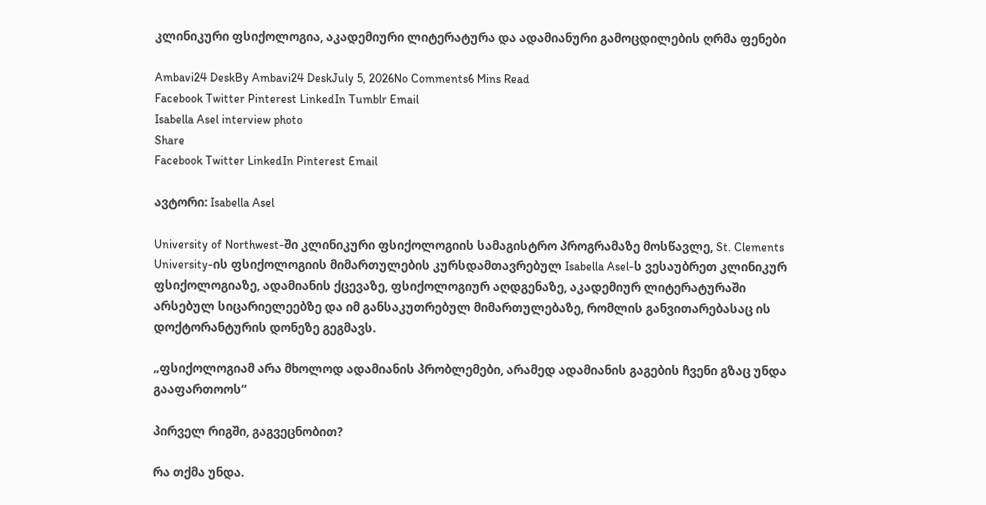კლინიკური ფსიქოლოგია, აკადემიური ლიტერატურა და ადამიანური გამოცდილების ღრმა ფენები

Ambavi24 DeskBy Ambavi24 DeskJuly 5, 2026No Comments6 Mins Read
Facebook Twitter Pinterest LinkedIn Tumblr Email
Isabella Asel interview photo
Share
Facebook Twitter LinkedIn Pinterest Email

ავტორი: Isabella Asel

University of Northwest-ში კლინიკური ფსიქოლოგიის სამაგისტრო პროგრამაზე მოსწავლე, St. Clements University-ის ფსიქოლოგიის მიმართულების კურსდამთავრებულ Isabella Asel-ს ვესაუბრეთ კლინიკურ ფსიქოლოგიაზე, ადამიანის ქცევაზე, ფსიქოლოგიურ აღდგენაზე, აკადემიურ ლიტერატურაში არსებულ სიცარიელეებზე და იმ განსაკუთრებულ მიმართულებაზე, რომლის განვითარებასაც ის დოქტორანტურის დონეზე გეგმავს.

„ფსიქოლოგიამ არა მხოლოდ ადამიანის პრობლემები, არამედ ადამიანის გაგების ჩვენი გზაც უნდა გააფართოოს“

პირველ რიგში, გაგვეცნობით?

რა თქმა უნდა.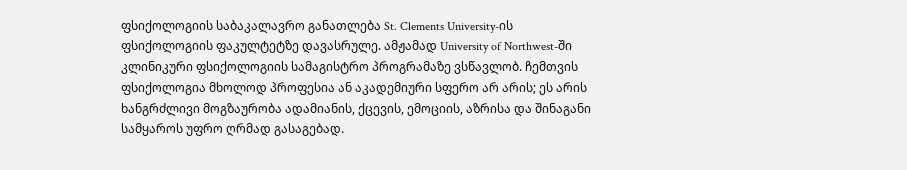ფსიქოლოგიის საბაკალავრო განათლება St. Clements University-ის ფსიქოლოგიის ფაკულტეტზე დავასრულე. ამჟამად University of Northwest-ში კლინიკური ფსიქოლოგიის სამაგისტრო პროგრამაზე ვსწავლობ. ჩემთვის ფსიქოლოგია მხოლოდ პროფესია ან აკადემიური სფერო არ არის; ეს არის ხანგრძლივი მოგზაურობა ადამიანის, ქცევის, ემოციის, აზრისა და შინაგანი სამყაროს უფრო ღრმად გასაგებად.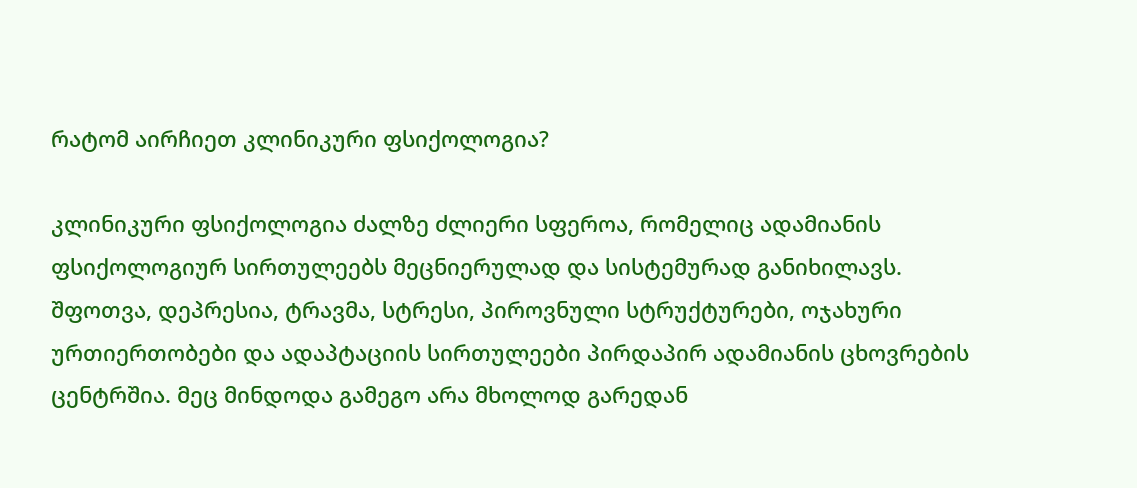რატომ აირჩიეთ კლინიკური ფსიქოლოგია?

კლინიკური ფსიქოლოგია ძალზე ძლიერი სფეროა, რომელიც ადამიანის ფსიქოლოგიურ სირთულეებს მეცნიერულად და სისტემურად განიხილავს. შფოთვა, დეპრესია, ტრავმა, სტრესი, პიროვნული სტრუქტურები, ოჯახური ურთიერთობები და ადაპტაციის სირთულეები პირდაპირ ადამიანის ცხოვრების ცენტრშია. მეც მინდოდა გამეგო არა მხოლოდ გარედან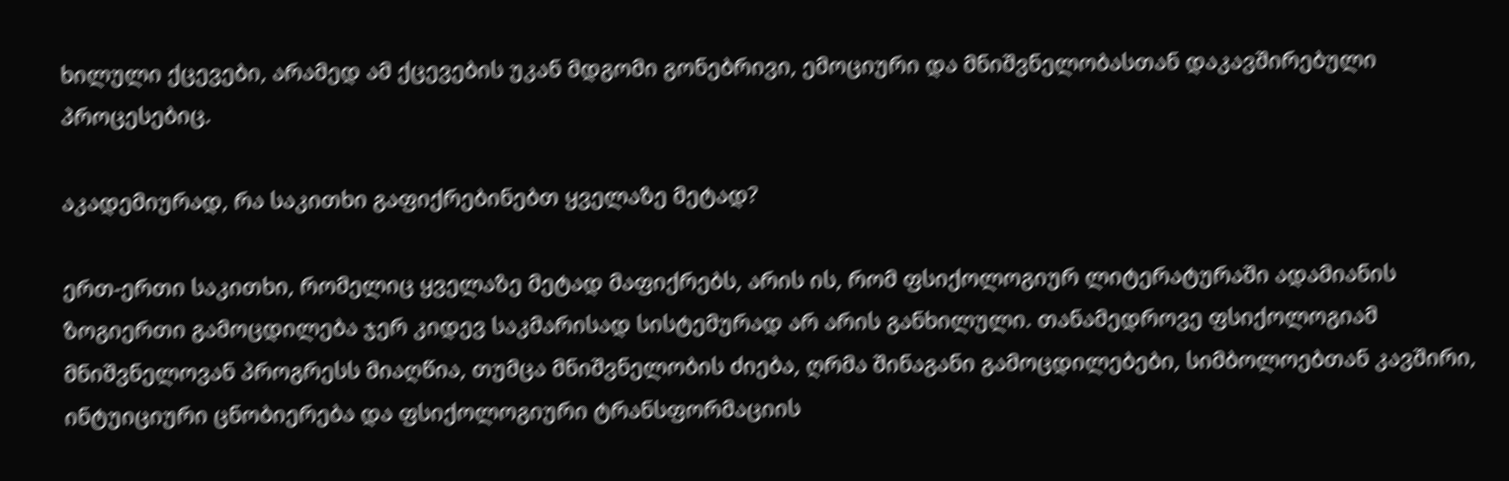ხილული ქცევები, არამედ ამ ქცევების უკან მდგომი გონებრივი, ემოციური და მნიშვნელობასთან დაკავშირებული პროცესებიც.

აკადემიურად, რა საკითხი გაფიქრებინებთ ყველაზე მეტად?

ერთ-ერთი საკითხი, რომელიც ყველაზე მეტად მაფიქრებს, არის ის, რომ ფსიქოლოგიურ ლიტერატურაში ადამიანის ზოგიერთი გამოცდილება ჯერ კიდევ საკმარისად სისტემურად არ არის განხილული. თანამედროვე ფსიქოლოგიამ მნიშვნელოვან პროგრესს მიაღწია, თუმცა მნიშვნელობის ძიება, ღრმა შინაგანი გამოცდილებები, სიმბოლოებთან კავშირი, ინტუიციური ცნობიერება და ფსიქოლოგიური ტრანსფორმაციის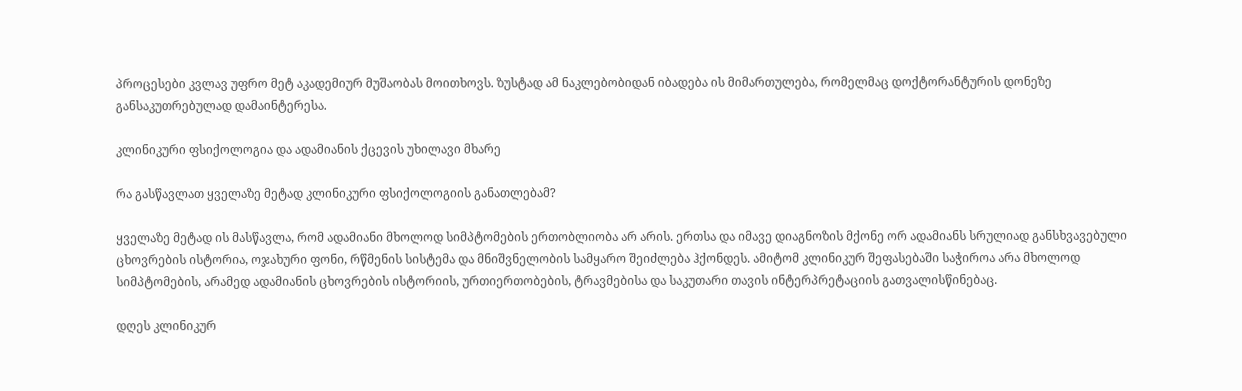პროცესები კვლავ უფრო მეტ აკადემიურ მუშაობას მოითხოვს. ზუსტად ამ ნაკლებობიდან იბადება ის მიმართულება, რომელმაც დოქტორანტურის დონეზე განსაკუთრებულად დამაინტერესა.

კლინიკური ფსიქოლოგია და ადამიანის ქცევის უხილავი მხარე

რა გასწავლათ ყველაზე მეტად კლინიკური ფსიქოლოგიის განათლებამ?

ყველაზე მეტად ის მასწავლა, რომ ადამიანი მხოლოდ სიმპტომების ერთობლიობა არ არის. ერთსა და იმავე დიაგნოზის მქონე ორ ადამიანს სრულიად განსხვავებული ცხოვრების ისტორია, ოჯახური ფონი, რწმენის სისტემა და მნიშვნელობის სამყარო შეიძლება ჰქონდეს. ამიტომ კლინიკურ შეფასებაში საჭიროა არა მხოლოდ სიმპტომების, არამედ ადამიანის ცხოვრების ისტორიის, ურთიერთობების, ტრავმებისა და საკუთარი თავის ინტერპრეტაციის გათვალისწინებაც.

დღეს კლინიკურ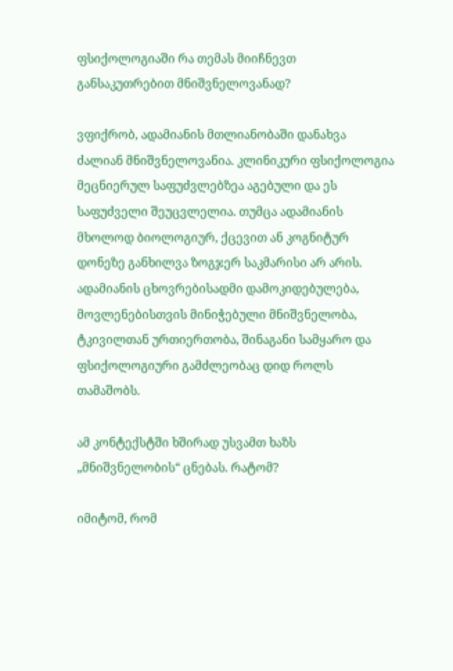ფსიქოლოგიაში რა თემას მიიჩნევთ განსაკუთრებით მნიშვნელოვანად?

ვფიქრობ, ადამიანის მთლიანობაში დანახვა ძალიან მნიშვნელოვანია. კლინიკური ფსიქოლოგია მეცნიერულ საფუძვლებზეა აგებული და ეს საფუძველი შეუცვლელია. თუმცა ადამიანის მხოლოდ ბიოლოგიურ, ქცევით ან კოგნიტურ დონეზე განხილვა ზოგჯერ საკმარისი არ არის. ადამიანის ცხოვრებისადმი დამოკიდებულება, მოვლენებისთვის მინიჭებული მნიშვნელობა, ტკივილთან ურთიერთობა, შინაგანი სამყარო და ფსიქოლოგიური გამძლეობაც დიდ როლს თამაშობს.

ამ კონტექსტში ხშირად უსვამთ ხაზს „მნიშვნელობის“ ცნებას. რატომ?

იმიტომ, რომ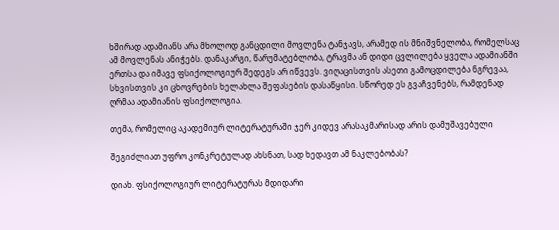ხშირად ადამიანს არა მხოლოდ განცდილი მოვლენა ტანჯავს, არამედ ის მნიშვნელობა, რომელსაც ამ მოვლენას ანიჭებს. დანაკარგი, წარუმატებლობა, ტრავმა ან დიდი ცვლილება ყველა ადამიანში ერთსა და იმავე ფსიქოლოგიურ შედეგს არ იწვევს. ვიღაცისთვის ასეთი გამოცდილება ნგრევაა, სხვისთვის კი ცხოვრების ხელახლა შეფასების დასაწყისი. სწორედ ეს გვაჩვენებს, რამდენად ღრმაა ადამიანის ფსიქოლოგია.

თემა, რომელიც აკადემიურ ლიტერატურაში ჯერ კიდევ არასაკმარისად არის დამუშავებული

შეგიძლიათ უფრო კონკრეტულად ახსნათ, სად ხედავთ ამ ნაკლებობას?

დიახ. ფსიქოლოგიურ ლიტერატურას მდიდარი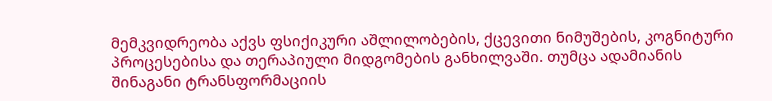მემკვიდრეობა აქვს ფსიქიკური აშლილობების, ქცევითი ნიმუშების, კოგნიტური პროცესებისა და თერაპიული მიდგომების განხილვაში. თუმცა ადამიანის შინაგანი ტრანსფორმაციის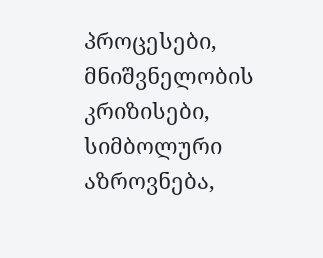პროცესები, მნიშვნელობის კრიზისები, სიმბოლური აზროვნება,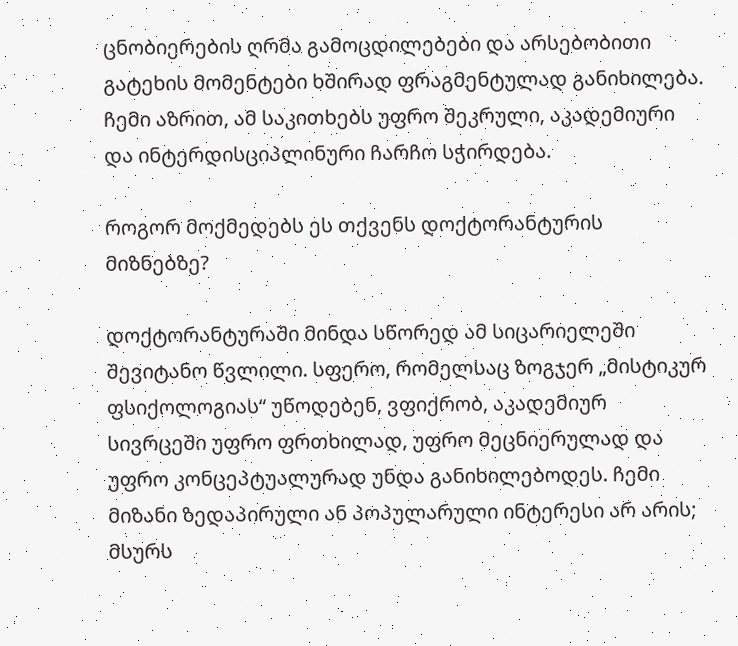ცნობიერების ღრმა გამოცდილებები და არსებობითი გატეხის მომენტები ხშირად ფრაგმენტულად განიხილება. ჩემი აზრით, ამ საკითხებს უფრო შეკრული, აკადემიური და ინტერდისციპლინური ჩარჩო სჭირდება.

როგორ მოქმედებს ეს თქვენს დოქტორანტურის მიზნებზე?

დოქტორანტურაში მინდა სწორედ ამ სიცარიელეში შევიტანო წვლილი. სფერო, რომელსაც ზოგჯერ „მისტიკურ ფსიქოლოგიას“ უწოდებენ, ვფიქრობ, აკადემიურ სივრცეში უფრო ფრთხილად, უფრო მეცნიერულად და უფრო კონცეპტუალურად უნდა განიხილებოდეს. ჩემი მიზანი ზედაპირული ან პოპულარული ინტერესი არ არის; მსურს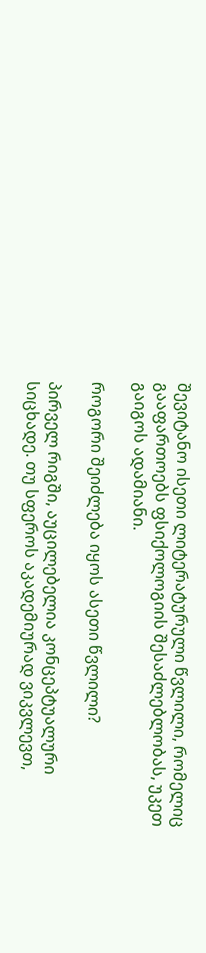შევიტანო ისეთი ლიტერატურული წვლილი, რომელიც გააფართოებს ფსიქოლოგიის შესაძლებლობას, უკეთ გაიგოს ადამიანი.

როგორი შეიძლება იყოს ასეთი წვლილი?

პირველ რიგში, აუცილებელია კონცეპტუალური სიცხადე. თუ სფეროს აკადემიურად ვიკვლევთ,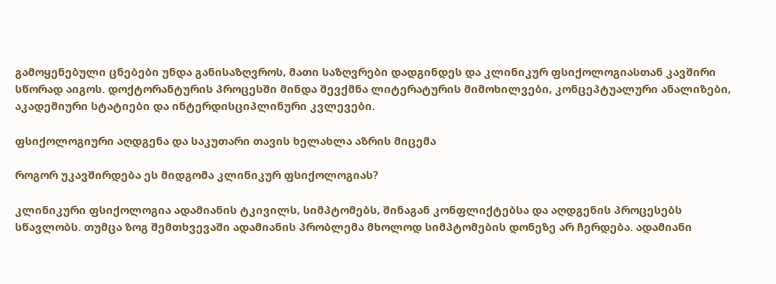გამოყენებული ცნებები უნდა განისაზღვროს, მათი საზღვრები დადგინდეს და კლინიკურ ფსიქოლოგიასთან კავშირი სწორად აიგოს. დოქტორანტურის პროცესში მინდა შევქმნა ლიტერატურის მიმოხილვები, კონცეპტუალური ანალიზები, აკადემიური სტატიები და ინტერდისციპლინური კვლევები.

ფსიქოლოგიური აღდგენა და საკუთარი თავის ხელახლა აზრის მიცემა

როგორ უკავშირდება ეს მიდგომა კლინიკურ ფსიქოლოგიას?

კლინიკური ფსიქოლოგია ადამიანის ტკივილს, სიმპტომებს, შინაგან კონფლიქტებსა და აღდგენის პროცესებს სწავლობს. თუმცა ზოგ შემთხვევაში ადამიანის პრობლემა მხოლოდ სიმპტომების დონეზე არ ჩერდება. ადამიანი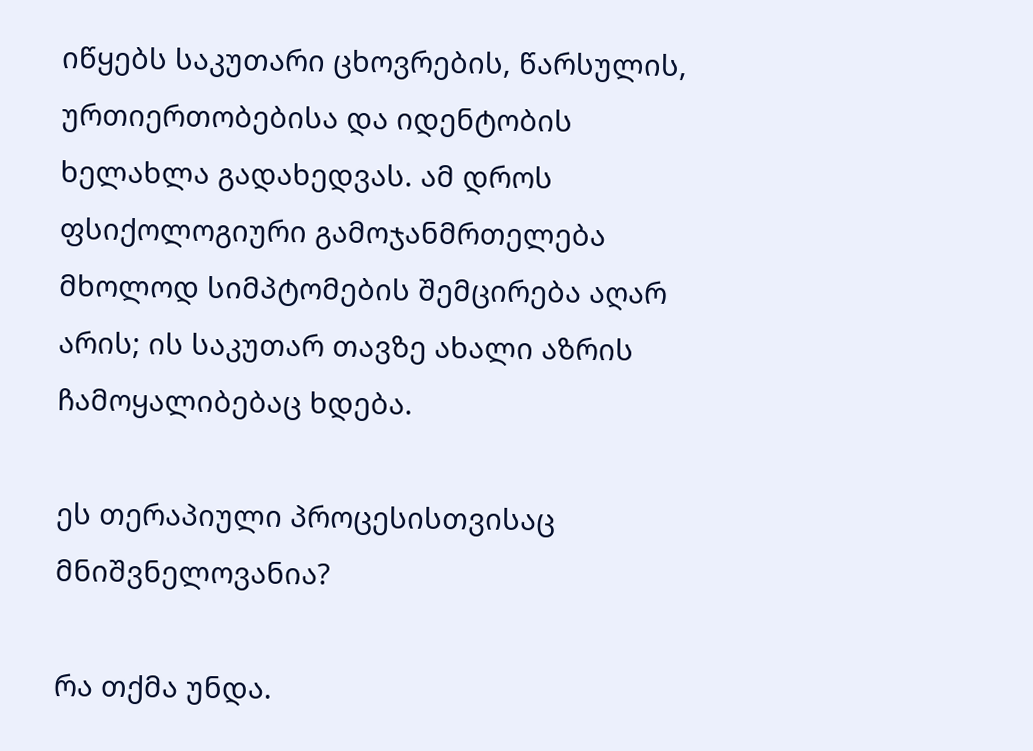იწყებს საკუთარი ცხოვრების, წარსულის, ურთიერთობებისა და იდენტობის ხელახლა გადახედვას. ამ დროს ფსიქოლოგიური გამოჯანმრთელება მხოლოდ სიმპტომების შემცირება აღარ არის; ის საკუთარ თავზე ახალი აზრის ჩამოყალიბებაც ხდება.

ეს თერაპიული პროცესისთვისაც მნიშვნელოვანია?

რა თქმა უნდა.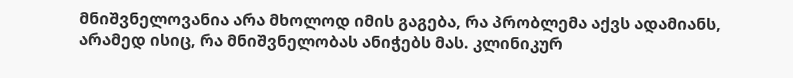მნიშვნელოვანია არა მხოლოდ იმის გაგება, რა პრობლემა აქვს ადამიანს, არამედ ისიც, რა მნიშვნელობას ანიჭებს მას. კლინიკურ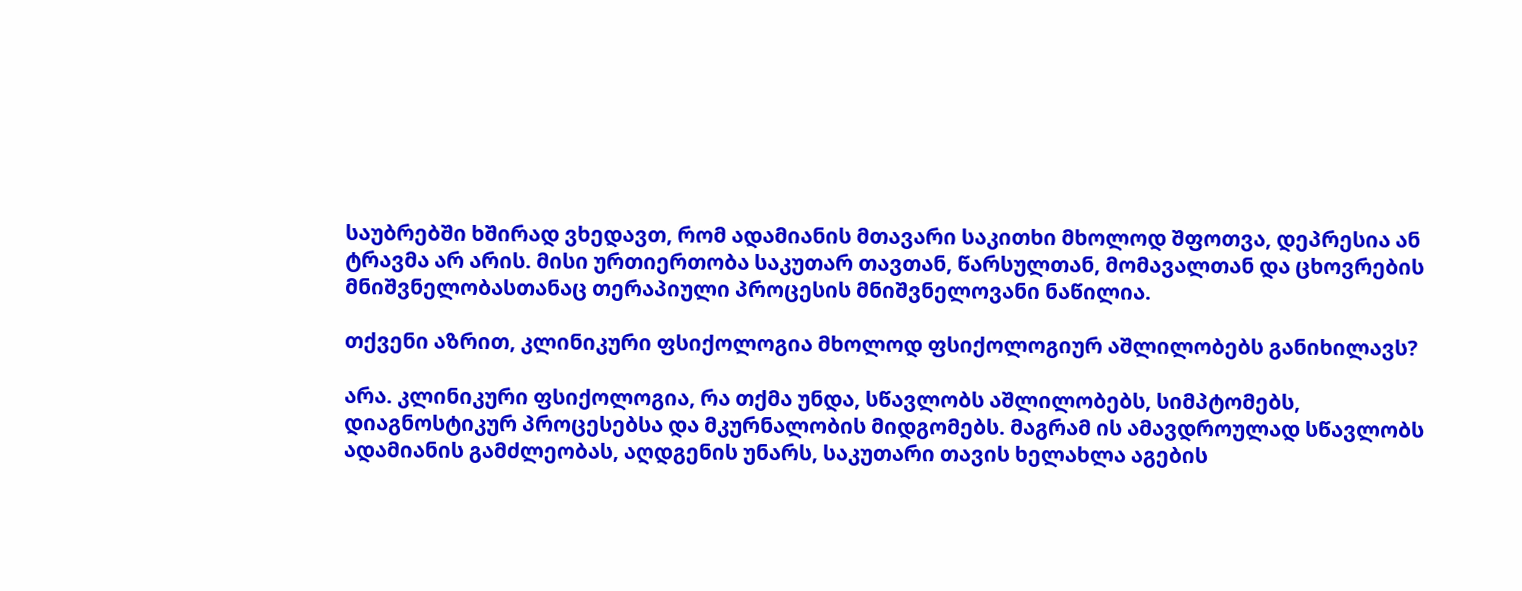საუბრებში ხშირად ვხედავთ, რომ ადამიანის მთავარი საკითხი მხოლოდ შფოთვა, დეპრესია ან ტრავმა არ არის. მისი ურთიერთობა საკუთარ თავთან, წარსულთან, მომავალთან და ცხოვრების მნიშვნელობასთანაც თერაპიული პროცესის მნიშვნელოვანი ნაწილია.

თქვენი აზრით, კლინიკური ფსიქოლოგია მხოლოდ ფსიქოლოგიურ აშლილობებს განიხილავს?

არა. კლინიკური ფსიქოლოგია, რა თქმა უნდა, სწავლობს აშლილობებს, სიმპტომებს, დიაგნოსტიკურ პროცესებსა და მკურნალობის მიდგომებს. მაგრამ ის ამავდროულად სწავლობს ადამიანის გამძლეობას, აღდგენის უნარს, საკუთარი თავის ხელახლა აგების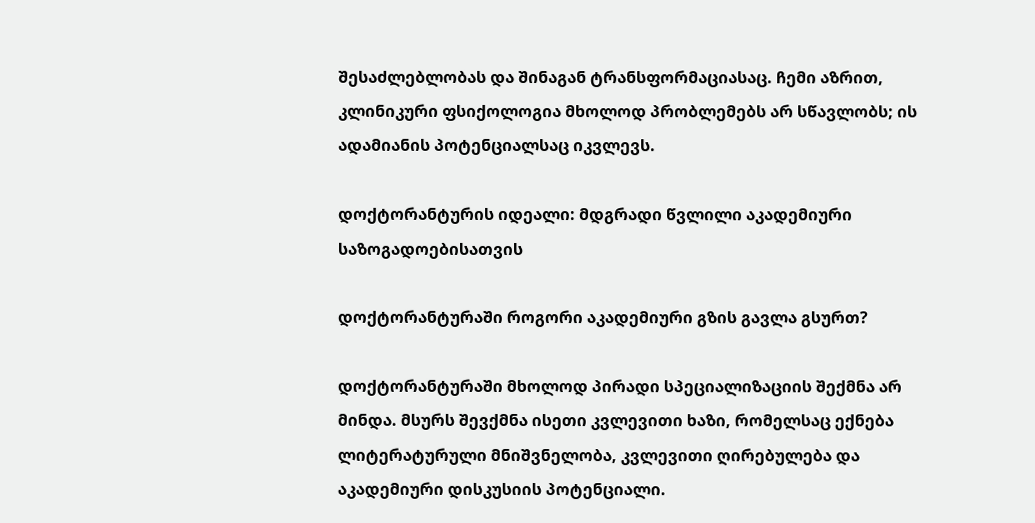შესაძლებლობას და შინაგან ტრანსფორმაციასაც. ჩემი აზრით, კლინიკური ფსიქოლოგია მხოლოდ პრობლემებს არ სწავლობს; ის ადამიანის პოტენციალსაც იკვლევს.

დოქტორანტურის იდეალი: მდგრადი წვლილი აკადემიური საზოგადოებისათვის

დოქტორანტურაში როგორი აკადემიური გზის გავლა გსურთ?

დოქტორანტურაში მხოლოდ პირადი სპეციალიზაციის შექმნა არ მინდა. მსურს შევქმნა ისეთი კვლევითი ხაზი, რომელსაც ექნება ლიტერატურული მნიშვნელობა, კვლევითი ღირებულება და აკადემიური დისკუსიის პოტენციალი.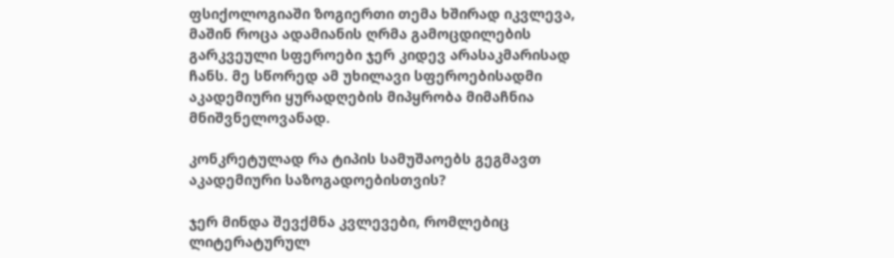ფსიქოლოგიაში ზოგიერთი თემა ხშირად იკვლევა, მაშინ როცა ადამიანის ღრმა გამოცდილების გარკვეული სფეროები ჯერ კიდევ არასაკმარისად ჩანს. მე სწორედ ამ უხილავი სფეროებისადმი აკადემიური ყურადღების მიპყრობა მიმაჩნია მნიშვნელოვანად.

კონკრეტულად რა ტიპის სამუშაოებს გეგმავთ აკადემიური საზოგადოებისთვის?

ჯერ მინდა შევქმნა კვლევები, რომლებიც ლიტერატურულ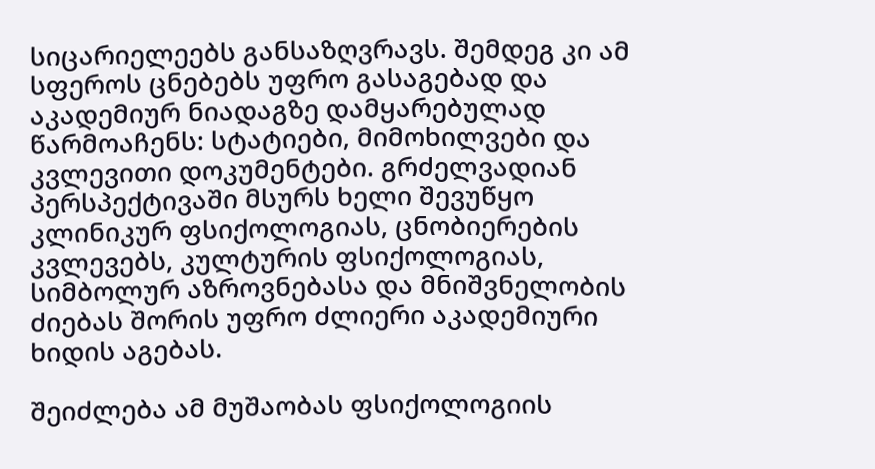სიცარიელეებს განსაზღვრავს. შემდეგ კი ამ სფეროს ცნებებს უფრო გასაგებად და აკადემიურ ნიადაგზე დამყარებულად წარმოაჩენს: სტატიები, მიმოხილვები და კვლევითი დოკუმენტები. გრძელვადიან პერსპექტივაში მსურს ხელი შევუწყო კლინიკურ ფსიქოლოგიას, ცნობიერების კვლევებს, კულტურის ფსიქოლოგიას, სიმბოლურ აზროვნებასა და მნიშვნელობის ძიებას შორის უფრო ძლიერი აკადემიური ხიდის აგებას.

შეიძლება ამ მუშაობას ფსიქოლოგიის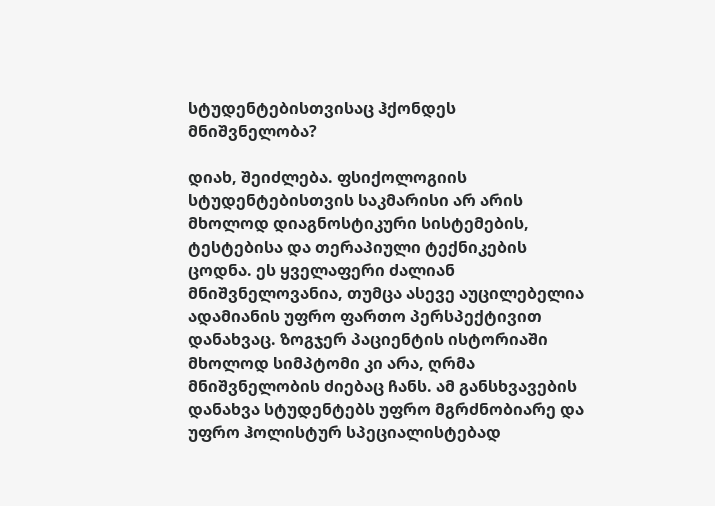სტუდენტებისთვისაც ჰქონდეს მნიშვნელობა?

დიახ, შეიძლება. ფსიქოლოგიის სტუდენტებისთვის საკმარისი არ არის მხოლოდ დიაგნოსტიკური სისტემების, ტესტებისა და თერაპიული ტექნიკების ცოდნა. ეს ყველაფერი ძალიან მნიშვნელოვანია, თუმცა ასევე აუცილებელია ადამიანის უფრო ფართო პერსპექტივით დანახვაც. ზოგჯერ პაციენტის ისტორიაში მხოლოდ სიმპტომი კი არა, ღრმა მნიშვნელობის ძიებაც ჩანს. ამ განსხვავების დანახვა სტუდენტებს უფრო მგრძნობიარე და უფრო ჰოლისტურ სპეციალისტებად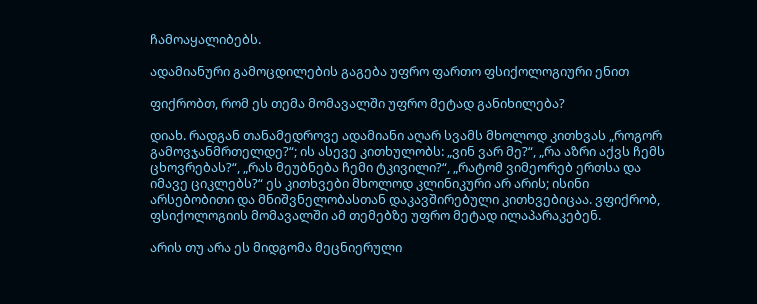ჩამოაყალიბებს.

ადამიანური გამოცდილების გაგება უფრო ფართო ფსიქოლოგიური ენით

ფიქრობთ, რომ ეს თემა მომავალში უფრო მეტად განიხილება?

დიახ. რადგან თანამედროვე ადამიანი აღარ სვამს მხოლოდ კითხვას „როგორ გამოვჯანმრთელდე?“; ის ასევე კითხულობს: „ვინ ვარ მე?“, „რა აზრი აქვს ჩემს ცხოვრებას?“, „რას მეუბნება ჩემი ტკივილი?“, „რატომ ვიმეორებ ერთსა და იმავე ციკლებს?“ ეს კითხვები მხოლოდ კლინიკური არ არის; ისინი არსებობითი და მნიშვნელობასთან დაკავშირებული კითხვებიცაა. ვფიქრობ, ფსიქოლოგიის მომავალში ამ თემებზე უფრო მეტად ილაპარაკებენ.

არის თუ არა ეს მიდგომა მეცნიერული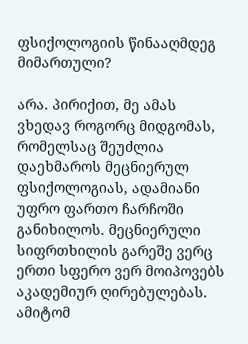ფსიქოლოგიის წინააღმდეგ მიმართული?

არა. პირიქით, მე ამას ვხედავ როგორც მიდგომას, რომელსაც შეუძლია დაეხმაროს მეცნიერულ ფსიქოლოგიას, ადამიანი უფრო ფართო ჩარჩოში განიხილოს. მეცნიერული სიფრთხილის გარეშე ვერც ერთი სფერო ვერ მოიპოვებს აკადემიურ ღირებულებას. ამიტომ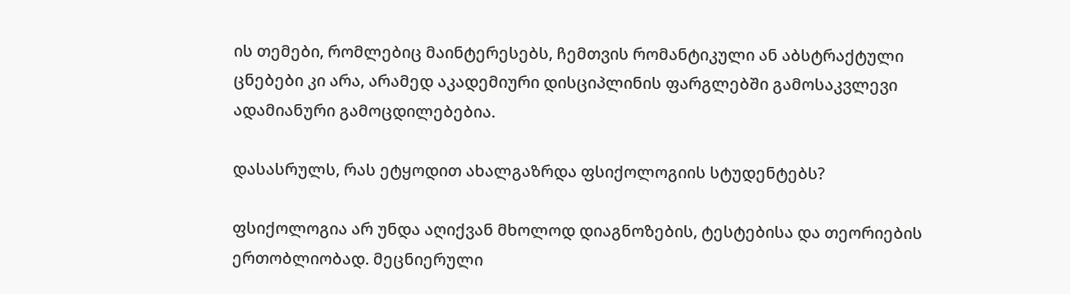ის თემები, რომლებიც მაინტერესებს, ჩემთვის რომანტიკული ან აბსტრაქტული ცნებები კი არა, არამედ აკადემიური დისციპლინის ფარგლებში გამოსაკვლევი ადამიანური გამოცდილებებია.

დასასრულს, რას ეტყოდით ახალგაზრდა ფსიქოლოგიის სტუდენტებს?

ფსიქოლოგია არ უნდა აღიქვან მხოლოდ დიაგნოზების, ტესტებისა და თეორიების ერთობლიობად. მეცნიერული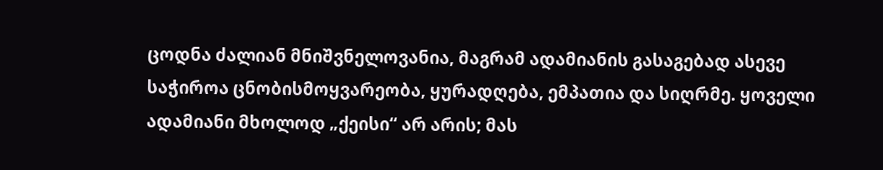ცოდნა ძალიან მნიშვნელოვანია, მაგრამ ადამიანის გასაგებად ასევე საჭიროა ცნობისმოყვარეობა, ყურადღება, ემპათია და სიღრმე. ყოველი ადამიანი მხოლოდ „ქეისი“ არ არის; მას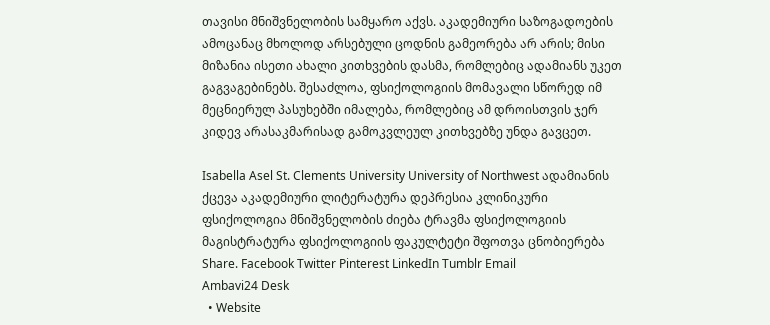თავისი მნიშვნელობის სამყარო აქვს. აკადემიური საზოგადოების ამოცანაც მხოლოდ არსებული ცოდნის გამეორება არ არის; მისი მიზანია ისეთი ახალი კითხვების დასმა, რომლებიც ადამიანს უკეთ გაგვაგებინებს. შესაძლოა, ფსიქოლოგიის მომავალი სწორედ იმ მეცნიერულ პასუხებში იმალება, რომლებიც ამ დროისთვის ჯერ კიდევ არასაკმარისად გამოკვლეულ კითხვებზე უნდა გავცეთ.

Isabella Asel St. Clements University University of Northwest ადამიანის ქცევა აკადემიური ლიტერატურა დეპრესია კლინიკური ფსიქოლოგია მნიშვნელობის ძიება ტრავმა ფსიქოლოგიის მაგისტრატურა ფსიქოლოგიის ფაკულტეტი შფოთვა ცნობიერება
Share. Facebook Twitter Pinterest LinkedIn Tumblr Email
Ambavi24 Desk
  • Website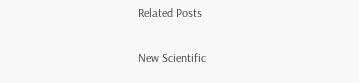Related Posts

New Scientific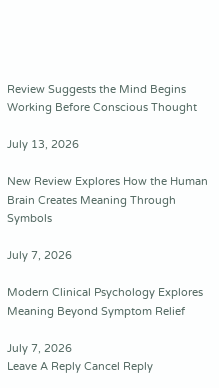Review Suggests the Mind Begins Working Before Conscious Thought

July 13, 2026

New Review Explores How the Human Brain Creates Meaning Through Symbols

July 7, 2026

Modern Clinical Psychology Explores Meaning Beyond Symptom Relief

July 7, 2026
Leave A Reply Cancel Reply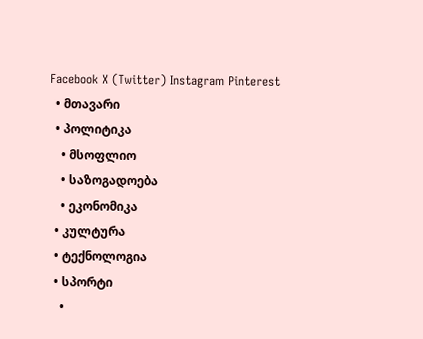Facebook X (Twitter) Instagram Pinterest
  • მთავარი
  • პოლიტიკა
    • მსოფლიო
    • საზოგადოება
    • ეკონომიკა
  • კულტურა
  • ტექნოლოგია
  • სპორტი
    •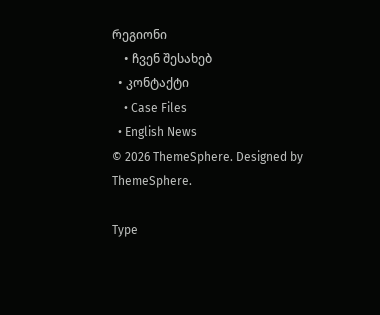რეგიონი
    • ჩვენ შესახებ
  • კონტაქტი
    • Case Files
  • English News
© 2026 ThemeSphere. Designed by ThemeSphere.

Type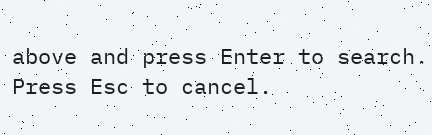above and press Enter to search. Press Esc to cancel.